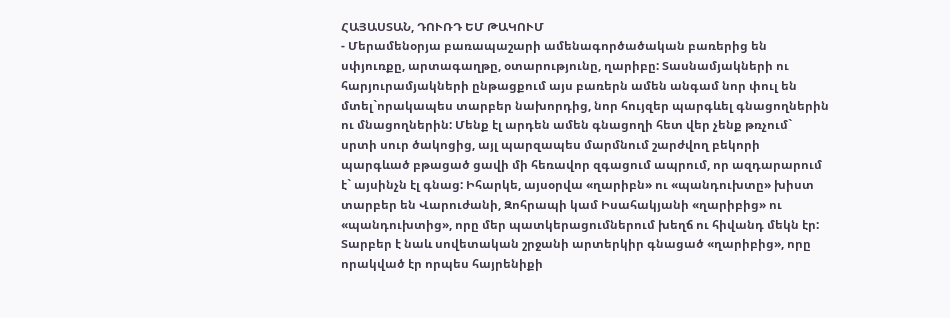ՀԱՅԱՍՏԱՆ, ԴՈՒՌԴ ԵՄ ԹԱԿՈՒՄ
- Մերամենօրյա բառապաշարի ամենագործածական բառերից են սփյուռքը, արտագաղթը, օտարությունը, ղարիբը: Տասնամյակների ու հարյուրամյակների ընթացքում այս բառերն ամեն անգամ նոր փուլ են մտել`որակապես տարբեր նախորդից, նոր հույզեր պարգևել գնացողներին ու մնացողներին: Մենք էլ արդեն ամեն գնացողի հետ վեր չենք թռչում` սրտի սուր ծակոցից, այլ պարզապես մարմնում շարժվող բեկորի պարգևած բթացած ցավի մի հեռավոր զգացում ապրում, որ ազդարարում է` այսինչն էլ գնաց: Իհարկե, այսօրվա «ղարիբն» ու «պանդուխտը» խիստ տարբեր են Վարուժանի, Զոհրապի կամ Իսահակյանի «ղարիբից» ու «պանդուխտից», որը մեր պատկերացումներում խեղճ ու հիվանդ մեկն էր: Տարբեր է նաև սովետական շրջանի արտերկիր գնացած «ղարիբից», որը որակված էր որպես հայրենիքի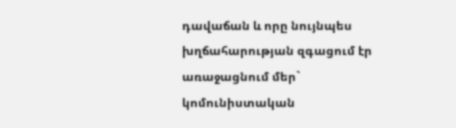դավաճան և որը նույնպես խղճահարության զգացում էր առաջացնում մեր` կոմունիստական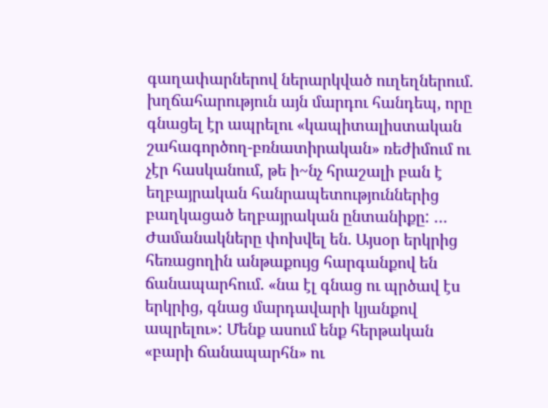գաղափարներով ներարկված ուղեղներում. խղճահարություն այն մարդու հանդեպ, որը գնացել էր ապրելու «կապիտալիստական շահագործող-բռնատիրական» ռեժիմում ու չէր հասկանում, թե ի~նչ հրաշալի բան է եղբայրական հանրապետություններից բաղկացած եղբայրական ընտանիքը: … Ժամանակները փոխվել են. Այսօր երկրից հեռացողին անթաքույց հարգանքով են ճանապարհում. «նա էլ գնաց ու պրծավ էս երկրից, գնաց մարդավարի կյանքով ապրելու»: Մենք ասում ենք հերթական «բարի ճանապարհն» ու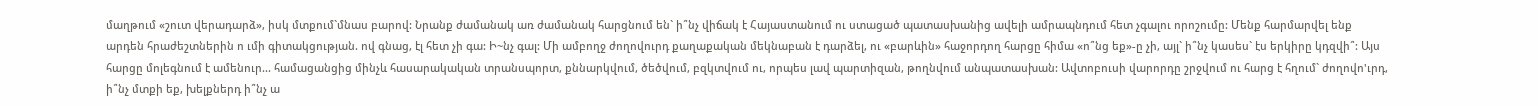մաղթում «շուտ վերադարձ», իսկ մտքում`մնաս բարով: Նրանք ժամանակ առ ժամանակ հարցնում են` ի՞նչ վիճակ է Հայաստանում ու ստացած պատասխանից ավելի ամրապնդում հետ չգալու որոշումը: Մենք հարմարվել ենք արդեն հրաժեշտներին ո ւմի գիտակցության. ով գնաց, էլ հետ չի գա: Ի~նչ գալ: Մի ամբողջ ժողովուրդ քաղաքական մեկնաբան է դարձել, ու «բարևին» հաջորդող հարցը հիմա «ո՞նց եք»-ը չի, այլ` ի՞նչ կասես` էս երկիրը կդզվի՞: Այս հարցը մոլեգնում է ամենուր... համացանցից մինչև հասարակական տրանսպորտ, քննարկվում, ծեծվում, բզկտվում ու, որպես լավ պարտիզան, թողնվում անպատասխան: Ավտոբուսի վարորդը շրջվում ու հարց է հղում` ժողովո'ւրդ, ի՞նչ մտքի եք, խելքներդ ի՞նչ ա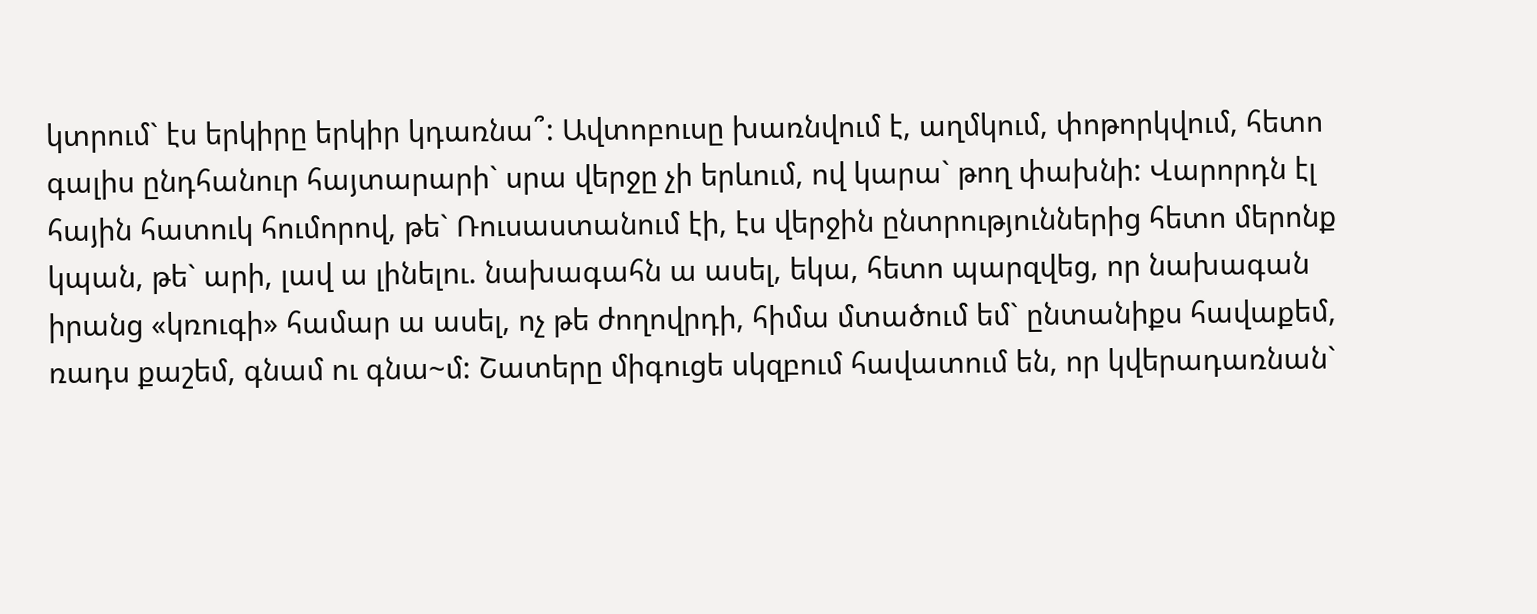կտրում` էս երկիրը երկիր կդառնա՞: Ավտոբուսը խառնվում է, աղմկում, փոթորկվում, հետո գալիս ընդհանուր հայտարարի` սրա վերջը չի երևում, ով կարա` թող փախնի: Վարորդն էլ հային հատուկ հումորով, թե` Ռուսաստանում էի, էս վերջին ընտրություններից հետո մերոնք կպան, թե` արի, լավ ա լինելու. նախագահն ա ասել, եկա, հետո պարզվեց, որ նախագան իրանց «կռուգի» համար ա ասել, ոչ թե ժողովրդի, հիմա մտածում եմ` ընտանիքս հավաքեմ, ռադս քաշեմ, գնամ ու գնա~մ: Շատերը միգուցե սկզբում հավատում են, որ կվերադառնան`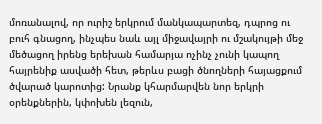մոռանալով, որ ուրիշ երկրում մանկապարտեզ, դպրոց ու բուհ գնացող, ինչպես նաև այլ միջավայրի ու մշակույթի մեջ մեծացող իրենց երեխան համարյա ոչինչ չունի կապող հայրենիք ասվածի հետ, թերևս բացի ծնողների հայացքում ծվարած կարոտից: Նրանք կհարմարվեն նոր երկրի օրենքներին, կփոխեն լեզուն,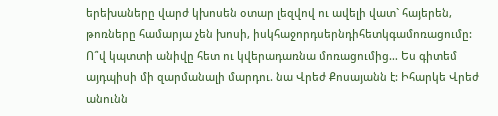երեխաները վարժ կխոսեն օտար լեզվով ու ավելի վատ` հայերեն, թոռները համարյա չեն խոսի, իսկհաջորդսերնդիհետկգամոռացումը: Ո՞վ կպտտի անիվը հետ ու կվերադառնա մոռացումից… Ես գիտեմ այդպիսի մի զարմանալի մարդու. նա Վրեժ Քոսայանն է: Իհարկե Վրեժ անունն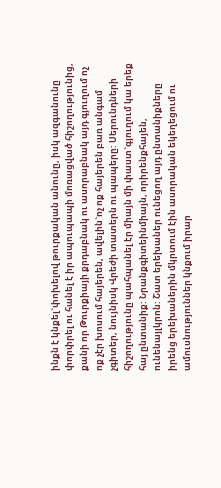ինքն է կնքել`փոխելով թուրքական անունը, իսկ ազգանունը փորփրել ու հանել է իր ապուպապի մոռացված հիշողությունից, քանի որ Թուրքիայի քրդաբնակ ու ասորաբնակ այդ գյուղում ոչ ոք չէր խոսում հայերեն, ավելին`ոչ ոք հայերեն բառ անգամ չգիտեր, նույնիսկ Վրեժի տատերն ու պապերը: Սերունդների հիշողությունը պահպանել էր միայն մի փաստ`գյուղում կա երեք հայ ընտանիք: Նրանքգիտեինմիայն, որիրենքհայեն, ունենայլկրոն: Շատ երեխաներ ունեցող այդ ընտանիքները իրենց երեխաներին մկրտում էին ասորական եկեղեցում ու ամուսնություններ կնքում իրար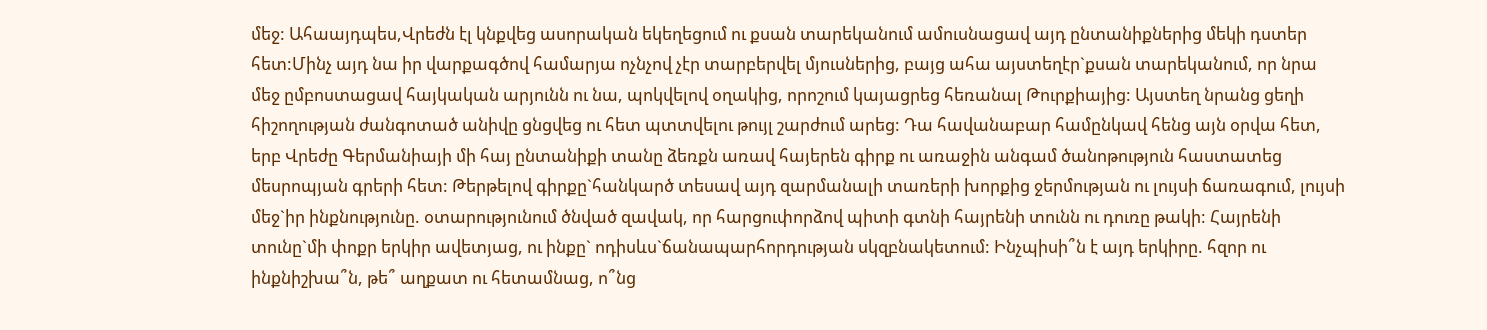մեջ: Ահաայդպես,Վրեժն էլ կնքվեց ասորական եկեղեցում ու քսան տարեկանում ամուսնացավ այդ ընտանիքներից մեկի դստեր հետ:Մինչ այդ նա իր վարքագծով համարյա ոչնչով չէր տարբերվել մյուսներից, բայց ահա այստեղէր`քսան տարեկանում, որ նրա մեջ ըմբոստացավ հայկական արյունն ու նա, պոկվելով օղակից, որոշում կայացրեց հեռանալ Թուրքիայից: Այստեղ նրանց ցեղի հիշողության ժանգոտած անիվը ցնցվեց ու հետ պտտվելու թույլ շարժում արեց: Դա հավանաբար համընկավ հենց այն օրվա հետ, երբ Վրեժը Գերմանիայի մի հայ ընտանիքի տանը ձեռքն առավ հայերեն գիրք ու առաջին անգամ ծանոթություն հաստատեց մեսրոպյան գրերի հետ: Թերթելով գիրքը`հանկարծ տեսավ այդ զարմանալի տառերի խորքից ջերմության ու լույսի ճառագում, լույսի մեջ`իր ինքնությունը. օտարությունում ծնված զավակ, որ հարցուփորձով պիտի գտնի հայրենի տունն ու դուռը թակի: Հայրենի տունը`մի փոքր երկիր ավետյաց, ու ինքը` ոդիսևս`ճանապարհորդության սկզբնակետում: Ինչպիսի՞ն է այդ երկիրը. հզոր ու ինքնիշխա՞ն, թե՞ աղքատ ու հետամնաց, ո՞նց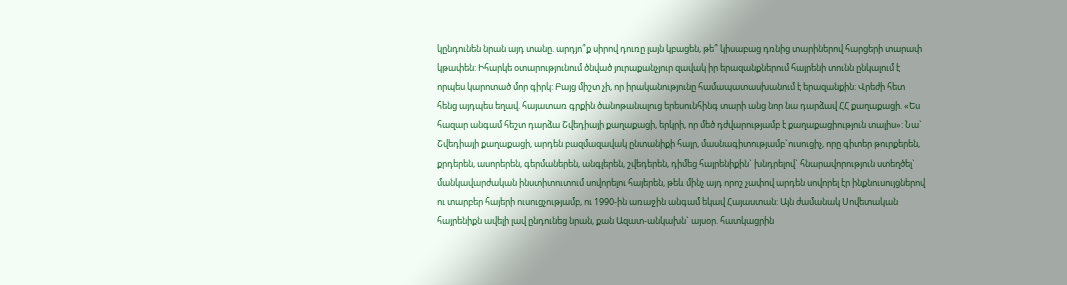կընդունեն նրան այդ տանը. արդյո՞ք սիրով դուռը լայն կբացեն, թե՞ կիսաբաց դռնից տարիներով հարցերի տարափ կթափեն: Իհարկե օտարությունում ծնված յուրաքանչյուր զավակ իր երազանքներում հայրենի տունն ընկալում է որպես կարոտած մոր գիրկ: Բայց միշտ չի, որ իրականությունը համապատասխանում է երազանքին: Վրեժի հետ հենց այդպես եղավ. հայատառ գրքին ծանոթանալուց երեսունհինգ տարի անց նոր նա դարձավ ՀՀ քաղաքացի. «Ես հազար անգամ հեշտ դարձա Շվեդիայի քաղաքացի, երկրի, որ մեծ դժվարությամբ է քաղաքացիություն տալիս»: Նա` Շվեդիայի քաղաքացի, արդեն բազմազավակ ընտանիքի հայր, մասնագիտությամբ`ուսուցիչ, որը գիտեր թուրքերեն, քրդերեն, ասորերեն, գերմաներեն, անգլերեն, շվեդերեն, դիմեց հայրենիքին` խնդրելով` հնարավորություն ստեղծել` մանկավարժական ինստիտուտում սովորելու հայերեն, թեև մինչ այդ որոշ չափով արդեն սովորել էր ինքնուսույցներով ու տարբեր հայերի ուսուցչությամբ, ու 1990-ին առաջին անգամ եկավ Հայաստան: Այն ժամանակ Սովետական հայրենիքն ավելի լավ ընդունեց նրան, քան Ազատ-անկախն` այսօր. հատկացրին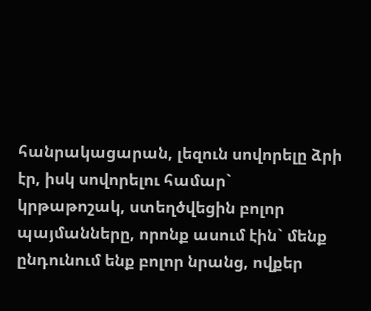հանրակացարան, լեզուն սովորելը ձրի էր, իսկ սովորելու համար` կրթաթոշակ, ստեղծվեցին բոլոր պայմանները, որոնք ասում էին` մենք ընդունում ենք բոլոր նրանց, ովքեր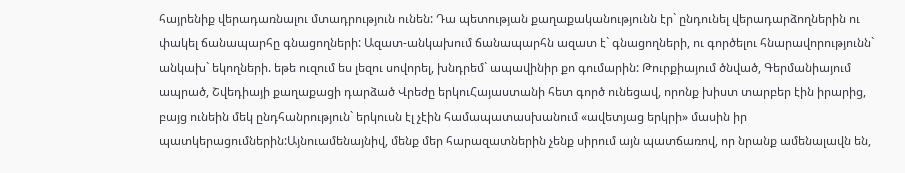հայրենիք վերադառնալու մտադրություն ունեն: Դա պետության քաղաքականությունն էր` ընդունել վերադարձողներին ու փակել ճանապարհը գնացողների: Ազատ-անկախում ճանապարհն ազատ է` գնացողների, ու գործելու հնարավորությունն` անկախ` եկողների. եթե ուզում ես լեզու սովորել, խնդրեմ` ապավինիր քո գումարին: Թուրքիայում ծնված, Գերմանիայում ապրած, Շվեդիայի քաղաքացի դարձած Վրեժը երկուՀայաստանի հետ գործ ունեցավ, որոնք խիստ տարբեր էին իրարից, բայց ունեին մեկ ընդհանրություն` երկուսն էլ չէին համապատասխանում «ավետյաց երկրի» մասին իր պատկերացումներին:Այնուամենայնիվ, մենք մեր հարազատներին չենք սիրում այն պատճառով, որ նրանք ամենալավն են,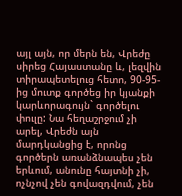այլ այն, որ մերն են, Վրեժը սիրեց Հայաստանը և, լեզվին տիրապետելուց հետո, 90-95-ից մուտք գործեց իր կյանքի կարևորագույն` գործելու փուլը: Նա հեղաշրջում չի արել, Վրեժն այն մարդկանցից է, որոնց գործերն առանձնապես չեն երևում, անունը հայտնի չի, ոչնչով չեն գովազդվում, չեն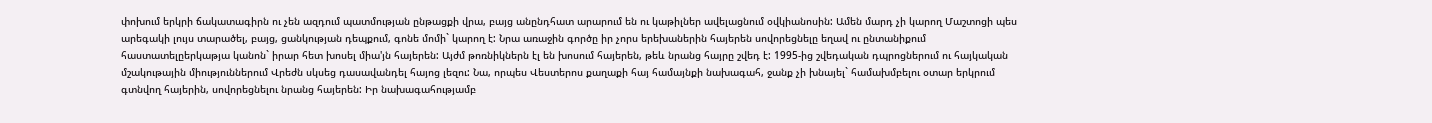փոխում երկրի ճակատագիրն ու չեն ազդում պատմության ընթացքի վրա, բայց անընդհատ արարում են ու կաթիլներ ավելացնում օվկիանոսին: Ամեն մարդ չի կարող Մաշտոցի պես արեգակի լույս տարածել, բայց, ցանկության դեպքում, գոնե մոմի` կարող է: Նրա առաջին գործը իր չորս երեխաներին հայերեն սովորեցնելը եղավ ու ընտանիքում հաստատելըերկաթյա կանոն` իրար հետ խոսել միա'յն հայերեն: Այժմ թոռնիկներն էլ են խոսում հայերեն, թեև նրանց հայրը շվեդ է: 1995-ից շվեդական դպրոցներում ու հայկական մշակութային միություններում Վրեժն սկսեց դասավանդել հայոց լեզու: Նա, որպես Վեստերոս քաղաքի հայ համայնքի նախագահ, ջանք չի խնայել` համախմբելու օտար երկրում գտնվող հայերին, սովորեցնելու նրանց հայերեն: Իր նախագահությամբ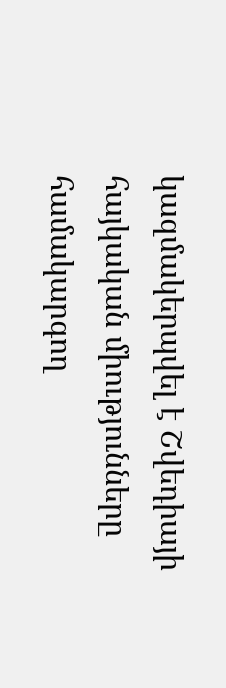կազմակերպվել է Շվեդիայի հայկական միությունները համակարգող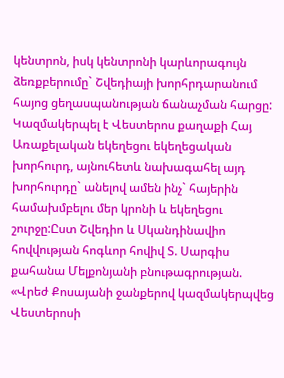կենտրոն, իսկ կենտրոնի կարևորագույն ձեռքբերումը` Շվեդիայի խորհրդարանում հայոց ցեղասպանության ճանաչման հարցը: Կազմակերպել է Վեստերոս քաղաքի Հայ Առաքելական եկեղեցու եկեղեցական խորհուրդ, այնուհետև նախագահել այդ խորհուրդը` անելով ամեն ինչ` հայերին համախմբելու մեր կրոնի և եկեղեցու շուրջը:Ըստ Շվեդիո և Սկանդինավիո հովվության հոգևոր հովիվ Տ. Սարգիս քահանա Մելքոնյանի բնութագրության. «Վրեժ Քոսայանի ջանքերով կազմակերպվեց Վեստերոսի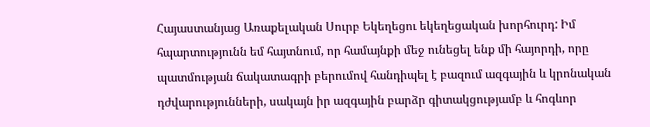Հայաստանյաց Առաքելական Սուրբ Եկեղեցու եկեղեցական խորհուրդ: Իմ հպարտությունն եմ հայտնում, որ համայնքի մեջ ունեցել ենք մի հայորդի, որը պատմության ճակատագրի բերումով հանդիպել է բազում ազգային և կրոնական դժվարությունների, սակայն իր ազգային բարձր գիտակցությամբ և հոգևոր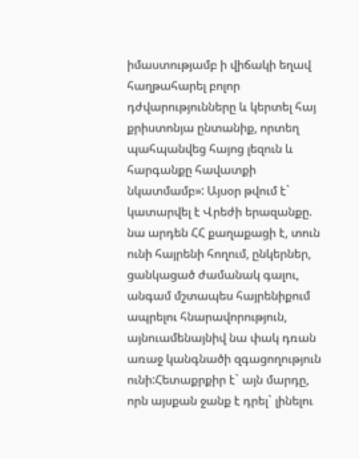իմաստությամբ ի վիճակի եղավ հաղթահարել բոլոր դժվարությունները և կերտել հայ քրիստոնյա ընտանիք, որտեղ պահպանվեց հայոց լեզուն և հարգանքը հավատքի նկատմամբ»: Այսօր թվում է` կատարվել է Վրեժի երազանքը. նա արդեն ՀՀ քաղաքացի է, տուն ունի հայրենի հողում, ընկերներ, ցանկացած ժամանակ գալու, անգամ մշտապես հայրենիքում ապրելու հնարավորություն, այնուամենայնիվ նա փակ դռան առաջ կանգնածի զգացողություն ունի:Հետաքրքիր է` այն մարդը, որն այսքան ջանք է դրել` լինելու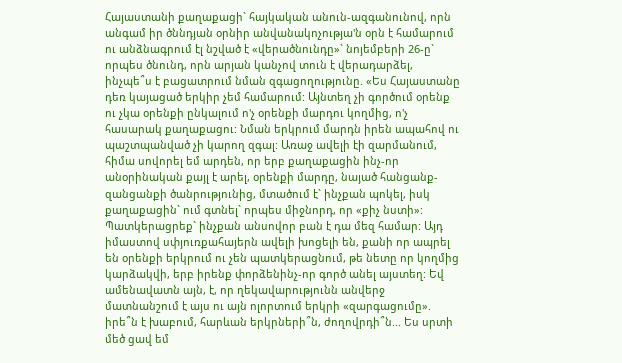Հայաստանի քաղաքացի` հայկական անուն-ազգանունով, որն անգամ իր ծննդյան օրնիր անվանակոչությա'ն օրն է համարում ու անձնագրում էլ նշված է «վերածնունդը»` նոյեմբերի 26-ը` որպես ծնունդ, որն արյան կանչով տուն է վերադարձել, ինչպե՞ս է բացատրում նման զգացողությունը. «Ես Հայաստանը դեռ կայացած երկիր չեմ համարում: Այնտեղ չի գործում օրենք ու չկա օրենքի ընկալում ո'չ օրենքի մարդու կողմից, ո'չ հասարակ քաղաքացու: Նման երկրում մարդն իրեն ապահով ու պաշտպանված չի կարող զգալ: Առաջ ավելի էի զարմանում, հիմա սովորել եմ արդեն, որ երբ քաղաքացին ինչ-որ անօրինական քայլ է արել, օրենքի մարդը, նայած հանցանք-զանցանքի ծանրությունից, մտածում է` ինչքան պոկել, իսկ քաղաքացին` ում գտնել` որպես միջնորդ, որ «քիչ նստի»: Պատկերացրեք` ինչքան անսովոր բան է դա մեզ համար: Այդ իմաստով սփյուռքահայերն ավելի խոցելի են, քանի որ ապրել են օրենքի երկրում ու չեն պատկերացնում, թե նետը որ կողմից կարձակվի, երբ իրենք փորձենինչ-որ գործ անել այստեղ: Եվ ամենավատն այն, է, որ ղեկավարությունն անվերջ մատնանշում է այս ու այն ոլորտում երկրի «զարգացումը». իրե՞ն է խաբում, հարևան երկրների՞ն, ժողովրդի՞ն... Ես սրտի մեծ ցավ եմ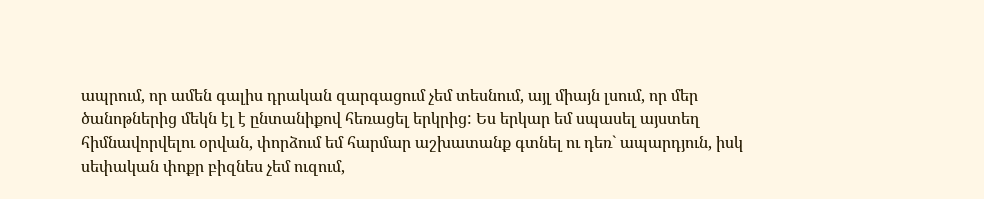ապրում, որ ամեն գալիս դրական զարգացում չեմ տեսնում, այլ միայն լսում, որ մեր ծանոթներից մեկն էլ է ընտանիքով հեռացել երկրից: Ես երկար եմ սպասել այստեղ հիմնավորվելու օրվան, փորձում եմ հարմար աշխատանք գտնել ու դեռ` ապարդյուն, իսկ սեփական փոքր բիզնես չեմ ուզում,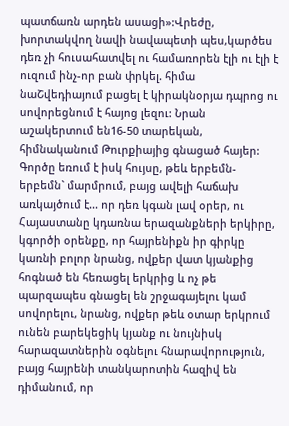պատճառն արդեն ասացի»:Վրեժը, խորտակվող նավի նավապետի պես,կարծես դեռ չի հուսահատվել ու համառորեն էլի ու էլի է ուզում ինչ-որ բան փրկել. հիմա նաՇվեդիայում բացել է կիրակնօրյա դպրոց ու սովորեցնում է հայոց լեզու: Նրան աշակերտում են16-50 տարեկան, հիմնականում Թուրքիայից գնացած հայեր: Գործը եռում է իսկ հույսը, թեև երբեմն-երբեմն` մարմրում, բայց ավելի հաճախ առկայծում է... որ դեռ կգան լավ օրեր, ու Հայաստանը կդառնա երազանքների երկիրը, կգործի օրենքը, որ հայրենիքն իր գիրկը կառնի բոլոր նրանց, ովքեր վատ կյանքից հոգնած են հեռացել երկրից և ոչ թե պարզապես գնացել են շրջագայելու կամ սովորելու, նրանց, ովքեր թեև օտար երկրում ունեն բարեկեցիկ կյանք ու նույնիսկ հարազատներին օգնելու հնարավորություն, բայց հայրենի տանկարոտին հազիվ են դիմանում, որ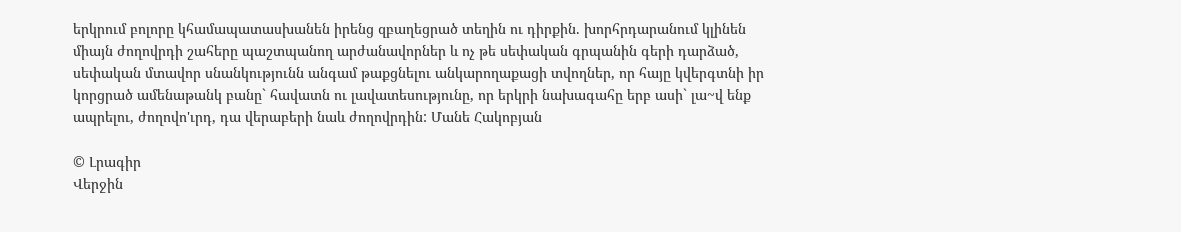երկրում բոլորը կհամապատասխանեն իրենց զբաղեցրած տեղին ու դիրքին. խորհրդարանում կլինեն միայն ժողովրդի շահերը պաշտպանող արժանավորներ և ոչ թե սեփական գրպանին գերի դարձած, սեփական մտավոր սնանկությունն անգամ թաքցնելու անկարողաքացի տվողներ, որ հայը կվերգտնի իր կորցրած ամենաթանկ բանը` հավատն ու լավատեսությունը, որ երկրի նախագահը երբ ասի` լա~վ ենք ապրելու, ժողովո'ւրդ, դա վերաբերի նաև ժողովրդին: Մանե Հակոբյան

© Լրագիր
Վերջին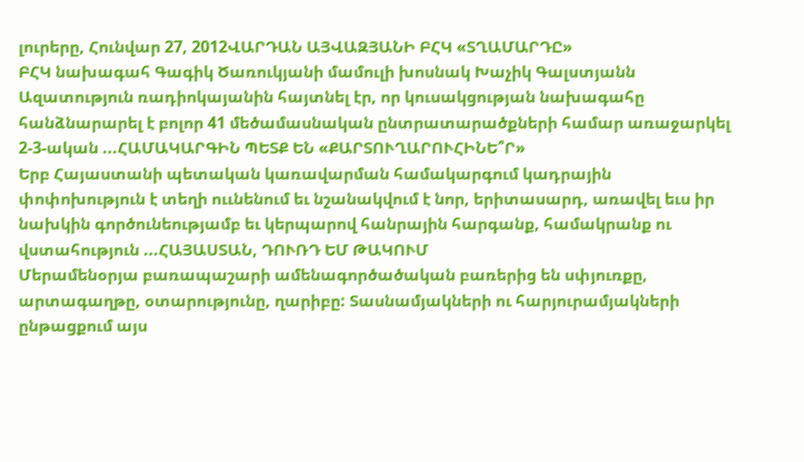լուրերը, Հունվար 27, 2012ՎԱՐԴԱՆ ԱՅՎԱԶՅԱՆԻ ԲՀԿ «ՏՂԱՄԱՐԴԸ»
ԲՀԿ նախագահ Գագիկ Ծառուկյանի մամուլի խոսնակ Խաչիկ Գալստյանն Ազատություն ռադիոկայանին հայտնել էր, որ կուսակցության նախագահը հանձնարարել է բոլոր 41 մեծամասնական ընտրատարածքների համար առաջարկել 2-3-ական ...ՀԱՄԱԿԱՐԳԻՆ ՊԵՏՔ ԵՆ «ՔԱՐՏՈՒՂԱՐՈՒՀԻՆԵ՞Ր»
Երբ Հայաստանի պետական կառավարման համակարգում կադրային փոփոխություն է տեղի ոււնենում եւ նշանակվում է նոր, երիտասարդ, առավել եւս իր նախկին գործունեությամբ եւ կերպարով հանրային հարգանք, համակրանք ու վստահություն ...ՀԱՅԱՍՏԱՆ, ԴՈՒՌԴ ԵՄ ԹԱԿՈՒՄ
Մերամենօրյա բառապաշարի ամենագործածական բառերից են սփյուռքը, արտագաղթը, օտարությունը, ղարիբը: Տասնամյակների ու հարյուրամյակների ընթացքում այս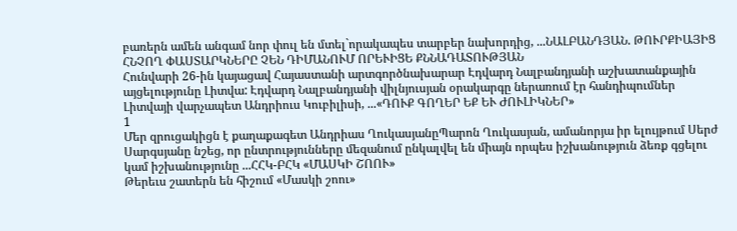բառերն ամեն անգամ նոր փուլ են մտել`որակապես տարբեր նախորդից, ...ՆԱԼԲԱՆԴՅԱՆ. ԹՈՒՐՔԻԱՅԻՑ ՀՆՉՈՂ ՓԱՍՏԱՐԿՆԵՐԸ ՉԵՆ ԴԻՄԱՆՈՒՄ ՈՐԵՒԻՑԵ ՔՆՆԱԴԱՏՈՒԹՅԱՆ
Հունվարի 26-ին կայացավ Հայաստանի արտգործնախարար Էդվարդ Նալբանդյանի աշխատանքային այցելությունը Լիտվա: Էդվարդ Նալբանդյանի վիլնյուսյան օրակարգը ներառում էր հանդիպումներ Լիտվայի վարչապետ Անդրիուս Կուբիլիսի, ...«ԴՈՒՔ ԳՈՂԵՐ ԵՔ ԵՒ ԺՈՒԼԻԿՆԵՐ»
1
Մեր զրուցակիցն է քաղաքագետ Անդրիաս ՂուկասյանըՊարոն Ղուկասյան, ամանորյա իր ելույթում Սերժ Սարգսյանը նշեց, որ ընտրությունները մեզանում ընկալվել են միայն որպես իշխանություն ձեռք գցելու կամ իշխանությունը ...ՀՀԿ-ԲՀԿ «ՄԱՍԿԻ ՇՈՈՒ»
Թերեւս շատերն են հիշում «Մասկի շոու»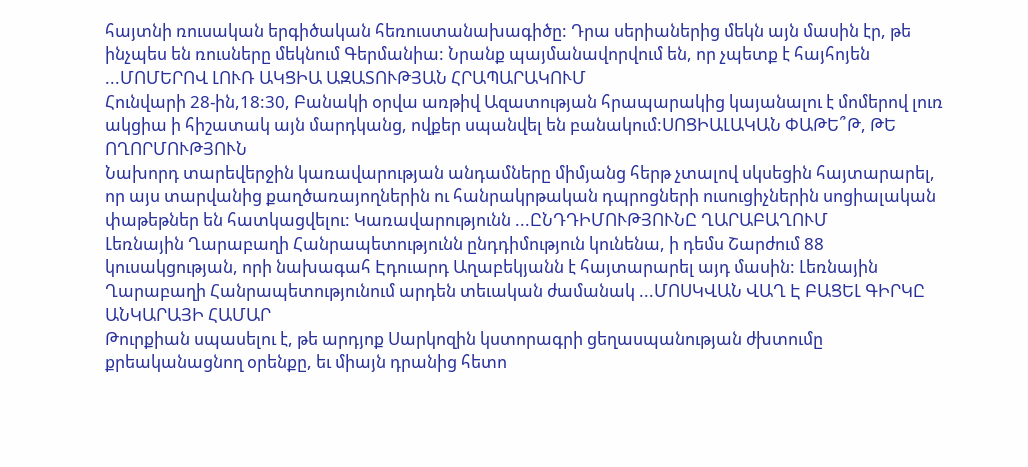հայտնի ռուսական երգիծական հեռուստանախագիծը: Դրա սերիաներից մեկն այն մասին էր, թե ինչպես են ռուսները մեկնում Գերմանիա: Նրանք պայմանավորվում են, որ չպետք է հայհոյեն ...ՄՈՄԵՐՈՎ ԼՈՒՌ ԱԿՑԻԱ ԱԶԱՏՈՒԹՅԱՆ ՀՐԱՊԱՐԱԿՈՒՄ
Հունվարի 28-ին,18:30, Բանակի օրվա առթիվ Ազատության հրապարակից կայանալու է մոմերով լուռ ակցիա ի հիշատակ այն մարդկանց, ովքեր սպանվել են բանակում:ՍՈՑԻԱԼԱԿԱՆ ՓԱԹԵ՞Թ, ԹԵ ՈՂՈՐՄՈՒԹՅՈՒՆ
Նախորդ տարեվերջին կառավարության անդամները միմյանց հերթ չտալով սկսեցին հայտարարել, որ այս տարվանից քաղծառայողներին ու հանրակրթական դպրոցների ուսուցիչներին սոցիալական փաթեթներ են հատկացվելու: Կառավարությունն ...ԸՆԴԴԻՄՈՒԹՅՈՒՆԸ ՂԱՐԱԲԱՂՈՒՄ
Լեռնային Ղարաբաղի Հանրապետությունն ընդդիմություն կունենա, ի դեմս Շարժում 88 կուսակցության, որի նախագահ Էդուարդ Աղաբեկյանն է հայտարարել այդ մասին: Լեռնային Ղարաբաղի Հանրապետությունում արդեն տեւական ժամանակ ...ՄՈՍԿՎԱՆ ՎԱՂ Է ԲԱՑԵԼ ԳԻՐԿԸ ԱՆԿԱՐԱՅԻ ՀԱՄԱՐ
Թուրքիան սպասելու է, թե արդյոք Սարկոզին կստորագրի ցեղասպանության ժխտումը քրեականացնող օրենքը, եւ միայն դրանից հետո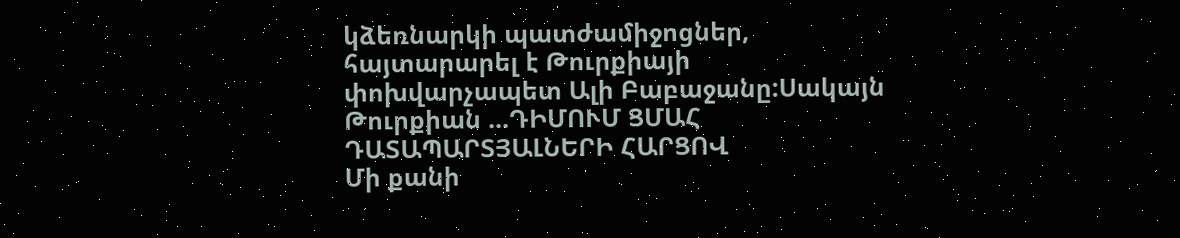կձեռնարկի պատժամիջոցներ, հայտարարել է Թուրքիայի փոխվարչապետ Ալի Բաբաջանը:Սակայն Թուրքիան ...ԴԻՄՈՒՄ ՑՄԱՀ ԴԱՏԱՊԱՐՏՅԱԼՆԵՐԻ ՀԱՐՑՈՎ
Մի քանի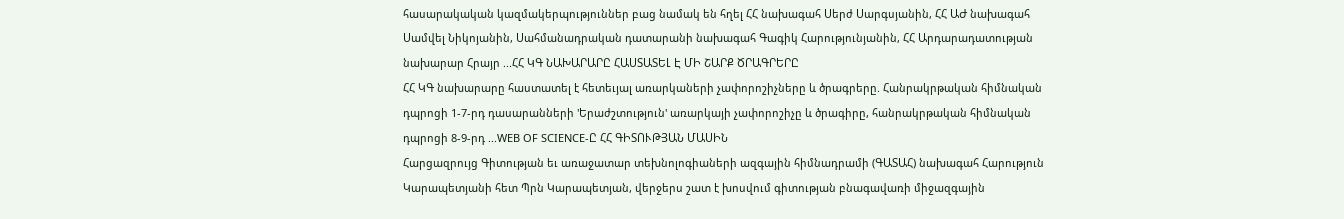հասարակական կազմակերպություններ բաց նամակ են հղել ՀՀ նախագահ Սերժ Սարգսյանին, ՀՀ ԱԺ նախագահ Սամվել Նիկոյանին, Սահմանադրական դատարանի նախագահ Գագիկ Հարությունյանին, ՀՀ Արդարադատության նախարար Հրայր ...ՀՀ ԿԳ ՆԱԽԱՐԱՐԸ ՀԱՍՏԱՏԵԼ Է ՄԻ ՇԱՐՔ ԾՐԱԳՐԵՐԸ
ՀՀ ԿԳ նախարարը հաստատել է հետեւյալ առարկաների չափորոշիչները և ծրագրերը. Հանրակրթական հիմնական դպրոցի 1-7-րդ դասարանների 'Երաժշտություն' առարկայի չափորոշիչը և ծրագիրը, հանրակրթական հիմնական դպրոցի 8-9-րդ ...WEB OF SCIENCE-Ը ՀՀ ԳԻՏՈՒԹՅԱՆ ՄԱՍԻՆ
Հարցազրույց Գիտության եւ առաջատար տեխնոլոգիաների ազգային հիմնադրամի (ԳԱՏԱՀ) նախագահ Հարություն Կարապետյանի հետ Պրն Կարապետյան, վերջերս շատ է խոսվում գիտության բնագավառի միջազգային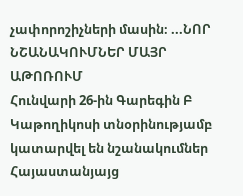չափորոշիչների մասին։ ...ՆՈՐ ՆՇԱՆԱԿՈՒՄՆԵՐ ՄԱՅՐ ԱԹՈՌՈՒՄ
Հունվարի 26-ին Գարեգին Բ Կաթողիկոսի տնօրինությամբ կատարվել են նշանակումներ Հայաստանյայց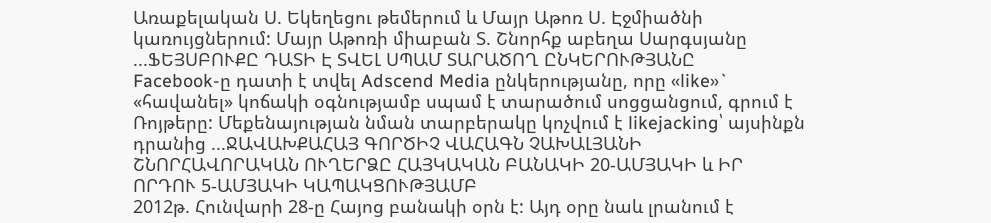Առաքելական Ս. Եկեղեցու թեմերում և Մայր Աթոռ Ս. Էջմիածնի կառույցներում: Մայր Աթոռի միաբան Տ. Շնորհք աբեղա Սարգսյանը ...ՖԵՅՍԲՈՒՔԸ ԴԱՏԻ Է ՏՎԵԼ ՍՊԱՄ ՏԱՐԱԾՈՂ ԸՆԿԵՐՈՒԹՅԱՆԸ
Facebook-ը դատի է տվել Adscend Media ընկերությանը, որը «like»` «հավանել» կոճակի օգնությամբ սպամ է տարածում սոցցանցում, գրում է Ռոյթերը: Մեքենայության նման տարբերակը կոչվում է likejacking՝ այսինքն դրանից ...ՋԱՎԱԽՔԱՀԱՅ ԳՈՐԾԻՉ ՎԱՀԱԳՆ ՉԱԽԱԼՅԱՆԻ ՇՆՈՐՀԱՎՈՐԱԿԱՆ ՈՒՂԵՐՁԸ ՀԱՅԿԱԿԱՆ ԲԱՆԱԿԻ 20-ԱՄՅԱԿԻ և ԻՐ ՈՐԴՈՒ 5-ԱՄՅԱԿԻ ԿԱՊԱԿՑՈՒԹՅԱՄԲ
2012թ. Հունվարի 28-ը Հայոց բանակի օրն է: Այդ օրը նաև լրանում է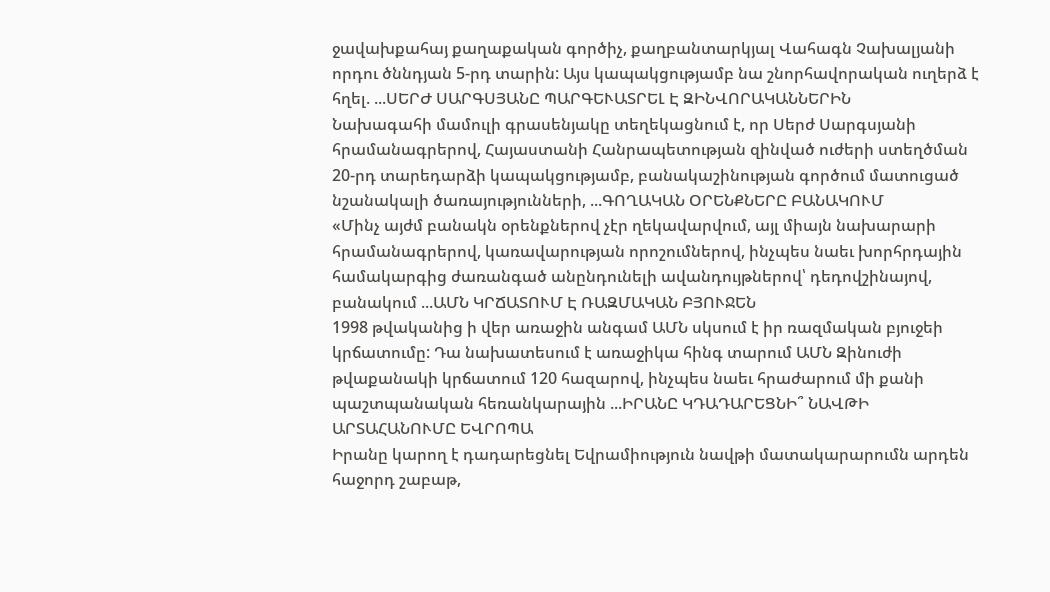ջավախքահայ քաղաքական գործիչ, քաղբանտարկյալ Վահագն Չախալյանի որդու ծննդյան 5-րդ տարին: Այս կապակցությամբ նա շնորհավորական ուղերձ է հղել. ...ՍԵՐԺ ՍԱՐԳՍՅԱՆԸ ՊԱՐԳԵՒԱՏՐԵԼ Է ԶԻՆՎՈՐԱԿԱՆՆԵՐԻՆ
Նախագահի մամուլի գրասենյակը տեղեկացնում է, որ Սերժ Սարգսյանի հրամանագրերով, Հայաստանի Հանրապետության զինված ուժերի ստեղծման 20-րդ տարեդարձի կապակցությամբ, բանակաշինության գործում մատուցած նշանակալի ծառայությունների, ...ԳՈՂԱԿԱՆ ՕՐԵՆՔՆԵՐԸ ԲԱՆԱԿՈՒՄ
«Մինչ այժմ բանակն օրենքներով չէր ղեկավարվում, այլ միայն նախարարի հրամանագրերով, կառավարության որոշումներով, ինչպես նաեւ խորհրդային համակարգից ժառանգած անընդունելի ավանդույթներով՝ դեդովշինայով, բանակում ...ԱՄՆ ԿՐՃԱՏՈՒՄ Է ՌԱԶՄԱԿԱՆ ԲՅՈՒՋԵՆ
1998 թվականից ի վեր առաջին անգամ ԱՄՆ սկսում է իր ռազմական բյուջեի կրճատումը: Դա նախատեսում է առաջիկա հինգ տարում ԱՄՆ Զինուժի թվաքանակի կրճատում 120 հազարով, ինչպես նաեւ հրաժարում մի քանի պաշտպանական հեռանկարային ...ԻՐԱՆԸ ԿԴԱԴԱՐԵՑՆԻ՞ ՆԱՎԹԻ ԱՐՏԱՀԱՆՈՒՄԸ ԵՎՐՈՊԱ
Իրանը կարող է դադարեցնել Եվրամիություն նավթի մատակարարումն արդեն հաջորդ շաբաթ,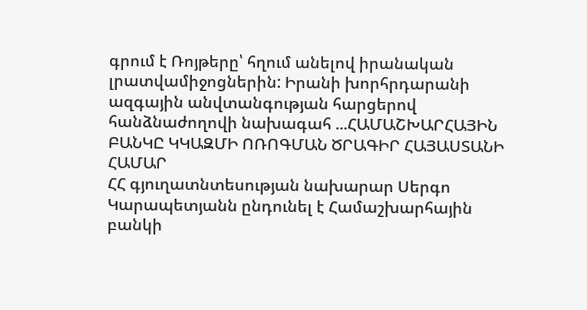գրում է Ռոյթերը՝ հղում անելով իրանական լրատվամիջոցներին: Իրանի խորհրդարանի ազգային անվտանգության հարցերով հանձնաժողովի նախագահ ...ՀԱՄԱՇԽԱՐՀԱՅԻՆ ԲԱՆԿԸ ԿԿԱԶՄԻ ՈՌՈԳՄԱՆ ԾՐԱԳԻՐ ՀԱՅԱՍՏԱՆԻ ՀԱՄԱՐ
ՀՀ գյուղատնտեսության նախարար Սերգո Կարապետյանն ընդունել է Համաշխարհային բանկի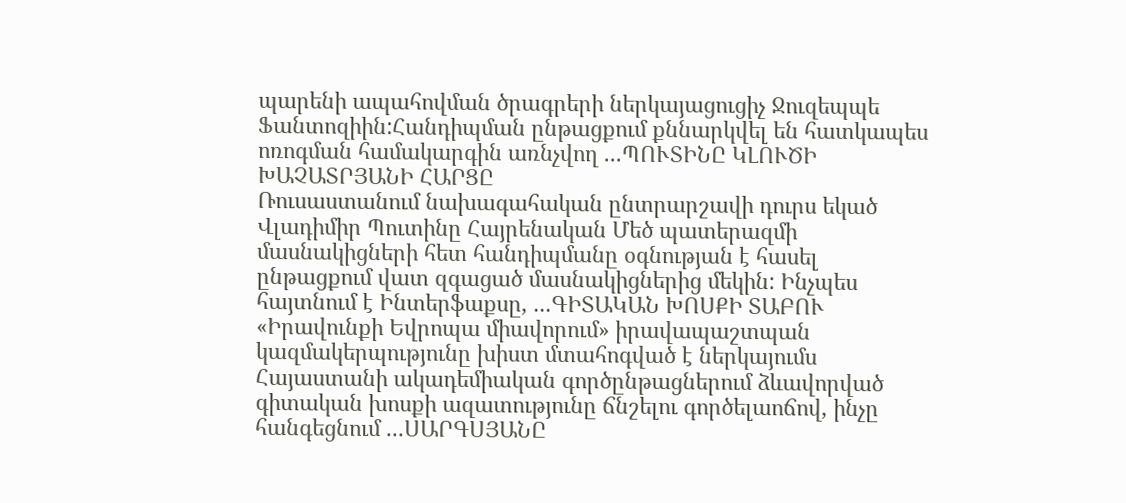պարենի ապահովման ծրագրերի ներկայացուցիչ Ջուզեպպե Ֆանտոզիին:Հանդիպման ընթացքում քննարկվել են հատկապես ոռոգման համակարգին առնչվող ...ՊՈՒՏԻՆԸ ԿԼՈՒԾԻ ԽԱՉԱՏՐՅԱՆԻ ՀԱՐՑԸ
Ռուսաստանում նախագահական ընտրարշավի դուրս եկած Վլադիմիր Պուտինը Հայրենական Մեծ պատերազմի մասնակիցների հետ հանդիպմանը օգնության է հասել ընթացքում վատ զգացած մասնակիցներից մեկին: Ինչպես հայտնում է Ինտերֆաքսը, ...ԳԻՏԱԿԱՆ ԽՈՍՔԻ ՏԱԲՈՒ
«Իրավունքի Եվրոպա միավորում» իրավապաշտպան կազմակերպությունը խիստ մտահոգված է ներկայումս Հայաստանի ակադեմիական գործընթացներում ձևավորված գիտական խոսքի ազատությունը ճնշելու գործելաոճով, ինչը հանգեցնում ...ՍԱՐԳՍՅԱՆԸ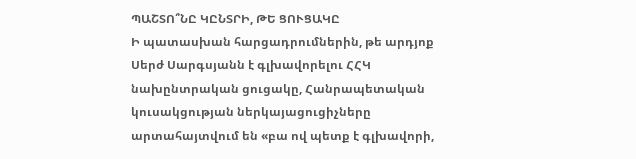ՊԱՇՏՈ՞ՆԸ ԿԸՆՏՐԻ, ԹԵ ՑՈՒՑԱԿԸ
Ի պատասխան հարցադրումներին, թե արդյոք Սերժ Սարգսյանն է գլխավորելու ՀՀԿ նախընտրական ցուցակը, Հանրապետական կուսակցության ներկայացուցիչները արտահայտվում են «բա ով պետք է գլխավորի,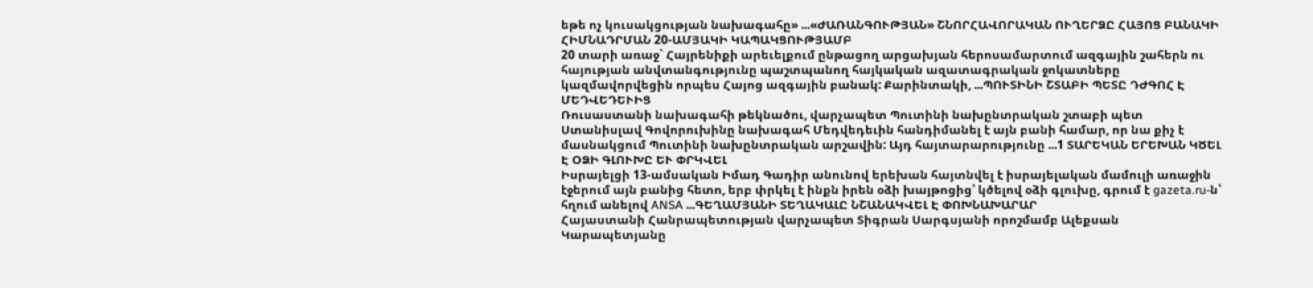եթե ոչ կուսակցության նախագահը» ...«ԺԱՌԱՆԳՈՒԹՅԱՆ» ՇՆՈՐՀԱՎՈՐԱԿԱՆ ՈՒՂԵՐՁԸ ՀԱՅՈՑ ԲԱՆԱԿԻ ՀԻՄՆԱԴՐՄԱՆ 20-ԱՄՅԱԿԻ ԿԱՊԱԿՑՈՒԹՅԱՄԲ
20 տարի առաջ` Հայրենիքի արեւելքում ընթացող արցախյան հերոսամարտում ազգային շահերն ու հայության անվտանգությունը պաշտպանող հայկական ազատագրական ջոկատները կազմավորվեցին որպես Հայոց ազգային բանակ: Քարինտակի, ...ՊՈՒՏԻՆԻ ՇՏԱԲԻ ՊԵՏԸ ԴԺԳՈՀ Է ՄԵԴՎԵԴԵՒԻՑ
Ռուսաստանի նախագահի թեկնածու, վարչապետ Պուտինի նախընտրական շտաբի պետ Ստանիսլավ Գովորուխինը նախագահ Մեդվեդեւին հանդիմանել է այն բանի համար, որ նա քիչ է մասնակցում Պուտինի նախընտրական արշավին: Այդ հայտարարությունը ...1 ՏԱՐԵԿԱՆ ԵՐԵԽԱՆ ԿԾԵԼ Է ՕՁԻ ԳԼՈՒԽԸ ԵՒ ՓՐԿՎԵԼ
Իսրայելցի 13-ամսական Իմադ Գադիր անունով երեխան հայտնվել է իսրայելական մամուլի առաջին էջերում այն բանից հետո, երբ փրկել է ինքն իրեն օձի խայթոցից՝ կծելով օձի գլուխը, գրում է gazeta.ru-ն՝ հղում անելով ANSA ...ԳԵՂԱՄՅԱՆԻ ՏԵՂԱԿԱԼԸ ՆՇԱՆԱԿՎԵԼ Է ՓՈԽՆԱԽԱՐԱՐ
Հայաստանի Հանրապետության վարչապետ Տիգրան Սարգսյանի որոշմամբ Ալեքսան Կարապետյանը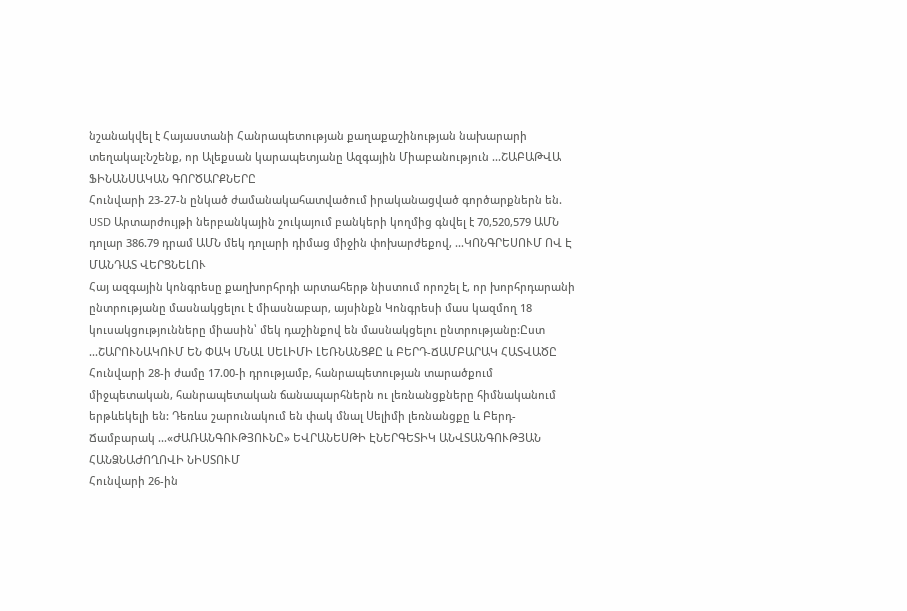նշանակվել է Հայաստանի Հանրապետության քաղաքաշինության նախարարի տեղակալ:Նշենք, որ Ալեքսան կարապետյանը Ազգային Միաբանություն ...ՇԱԲԱԹՎԱ ՖԻՆԱՆՍԱԿԱՆ ԳՈՐԾԱՐՔՆԵՐԸ
Հունվարի 23-27-ն ընկած ժամանակահատվածում իրականացված գործարքներն են. USD Արտարժույթի ներբանկային շուկայում բանկերի կողմից գնվել է 70,520,579 ԱՄՆ դոլար 386.79 դրամ ԱՄՆ մեկ դոլարի դիմաց միջին փոխարժեքով, ...ԿՈՆԳՐԵՍՈՒՄ ՈՎ Է ՄԱՆԴԱՏ ՎԵՐՑՆԵԼՈՒ
Հայ ազգային կոնգրեսը քաղխորհրդի արտահերթ նիստում որոշել է, որ խորհրդարանի ընտրությանը մասնակցելու է միասնաբար, այսինքն Կոնգրեսի մաս կազմող 18 կուսակցությունները միասին՝ մեկ դաշինքով են մասնակցելու ընտրությանը:Ըստ ...ՇԱՐՈՒՆԱԿՈՒՄ ԵՆ ՓԱԿ ՄՆԱԼ ՍԵԼԻՄԻ ԼԵՌՆԱՆՑՔԸ և ԲԵՐԴ-ՃԱՄԲԱՐԱԿ ՀԱՏՎԱԾԸ
Հունվարի 28-ի ժամը 17.00-ի դրությամբ, հանրապետության տարածքում միջպետական, հանրապետական ճանապարհներն ու լեռնանցքները հիմնականում երթևեկելի են: Դեռևս շարունակում են փակ մնալ Սելիմի լեռնանցքը և Բերդ-Ճամբարակ ...«ԺԱՌԱՆԳՈՒԹՅՈՒՆԸ» ԵՎՐԱՆԵՍԹԻ ԷՆԵՐԳԵՏԻԿ ԱՆՎՏԱՆԳՈՒԹՅԱՆ ՀԱՆՁՆԱԺՈՂՈՎԻ ՆԻՍՏՈՒՄ
Հունվարի 26-ին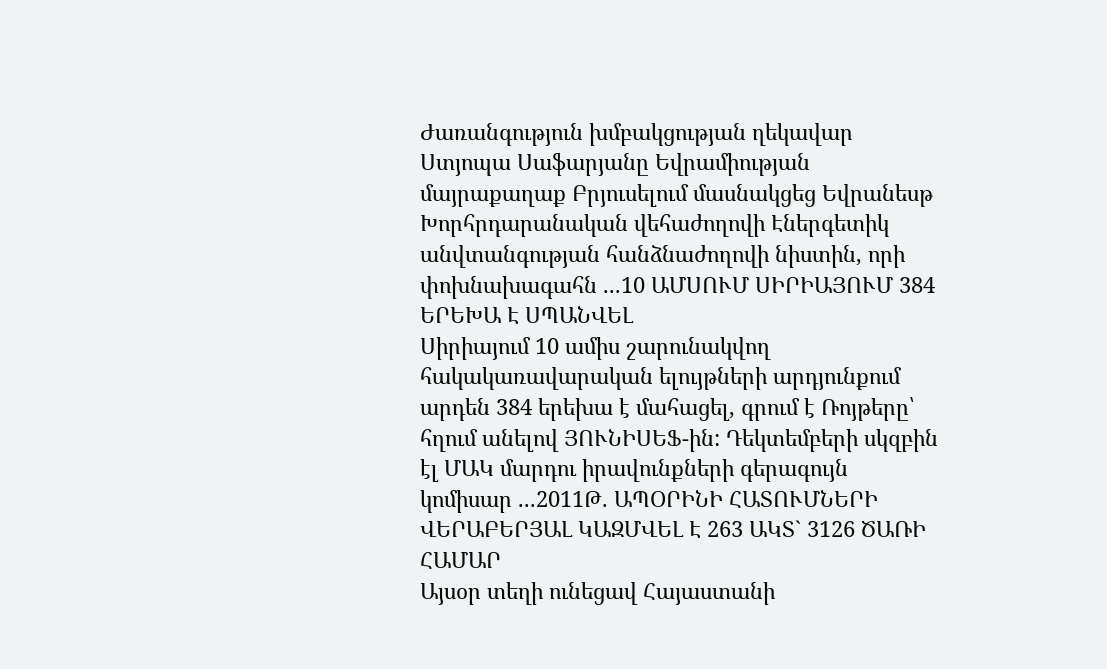Ժառանգություն խմբակցության ղեկավար Ստյոպա Սաֆարյանը Եվրամիության մայրաքաղաք Բրյուսելում մասնակցեց Եվրանեսթ Խորհրդարանական վեհաժողովի Էներգետիկ անվտանգության հանձնաժողովի նիստին, որի փոխնախագահն ...10 ԱՄՍՈՒՄ ՍԻՐԻԱՅՈՒՄ 384 ԵՐԵԽԱ Է ՍՊԱՆՎԵԼ
Սիրիայում 10 ամիս շարունակվող հակակառավարական ելույթների արդյունքում արդեն 384 երեխա է մահացել, գրում է Ռոյթերը՝ հղում անելով ՅՈՒՆԻՍԵՖ-ին: Դեկտեմբերի սկզբին էլ ՄԱԿ մարդու իրավունքների գերագույն կոմիսար ...2011Թ. ԱՊՕՐԻՆԻ ՀԱՏՈՒՄՆԵՐԻ ՎԵՐԱԲԵՐՅԱԼ ԿԱԶՄՎԵԼ Է 263 ԱԿՏ` 3126 ԾԱՌԻ ՀԱՄԱՐ
Այսօր տեղի ունեցավ Հայաստանի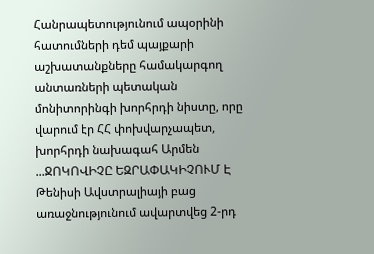Հանրապետությունում ապօրինի հատումների դեմ պայքարի աշխատանքները համակարգող անտառների պետական մոնիտորինգի խորհրդի նիստը, որը վարում էր ՀՀ փոխվարչապետ, խորհրդի նախագահ Արմեն ...ՋՈԿՈՎԻՉԸ ԵԶՐԱՓԱԿԻՉՈՒՄ Է
Թենիսի Ավստրալիայի բաց առաջնությունում ավարտվեց 2-րդ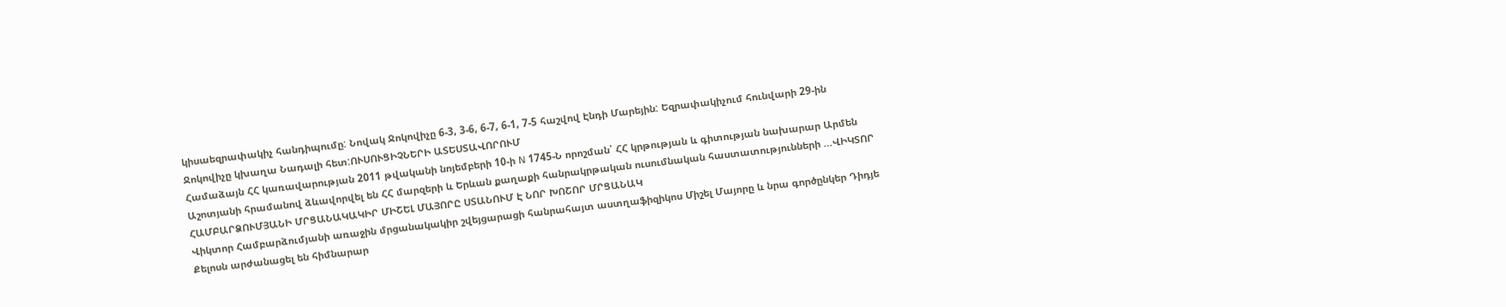կիսաեզրափակիչ հանդիպումը: Նովակ Ջոկովիչը 6-3, 3-6, 6-7, 6-1, 7-5 հաշվով Էնդի Մարեյին: Եզրափակիչում հունվարի 29-ին Ջոկովիչը կխաղա Նադալի հետ:ՈՒՍՈՒՑԻՉՆԵՐԻ ԱՏԵՍՏԱՎՈՐՈՒՄ
Համաձայն ՀՀ կառավարության 2011 թվականի նոյեմբերի 10-ի N 1745-Ն որոշման՝ ՀՀ կրթության և գիտության նախարար Արմեն Աշոտյանի հրամանով ձևավորվել են ՀՀ մարզերի և Երևան քաղաքի հանրակրթական ուսումնական հաստատությունների ...ՎԻԿՏՈՐ ՀԱՄԲԱՐՁՈՒՄՅԱՆԻ ՄՐՑԱՆԱԿԱԿԻՐ ՄԻՇԵԼ ՄԱՅՈՐԸ ՍՏԱՆՈՒՄ Է ՆՈՐ ԽՈՇՈՐ ՄՐՑԱՆԱԿ
Վիկտոր Համբարձումյանի առաջին մրցանակակիր շվեյցարացի հանրահայտ աստղաֆիզիկոս Միշել Մայորը և նրա գործընկեր Դիդյե Քելոսն արժանացել են հիմնարար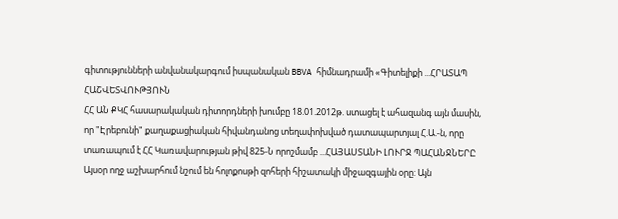գիտությունների անվանակարգում իսպանական BBVA հիմնադրամի «Գիտելիքի ...ՀՐԱՏԱՊ ՀԱՇՎԵՏՎՈՒԹՅՈՒՆ
ՀՀ ԱՆ ՔԿՀ հասարակական դիտորդների խումբը 18.01.2012թ. ստացել է ահազանգ այն մասին, որ "Էրեբունի" քաղաքացիական հիվանդանոց տեղափոխված դատապարտյալ Հ.Ա.-ն, որը տառապում է ՀՀ Կառավարության թիվ 825-Ն որոշմամբ ...ՀԱՅԱՍՏԱՆԻ ԼՈՒՐՋ ՊԱՀԱՆՋՆԵՐԸ
Այսօր ողջ աշխարհում նշում են հոլոքոսթի զոհերի հիշատակի միջազգային օրը: Այն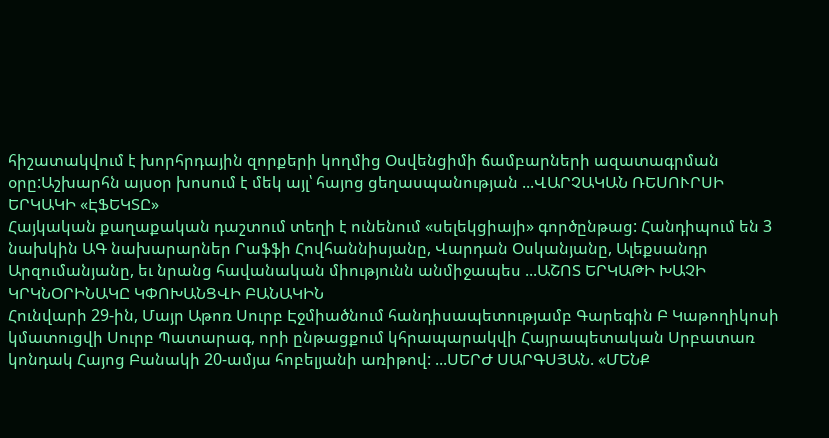հիշատակվում է խորհրդային զորքերի կողմից Օսվենցիմի ճամբարների ազատագրման օրը:Աշխարհն այսօր խոսում է մեկ այլ՝ հայոց ցեղասպանության ...ՎԱՐՉԱԿԱՆ ՌԵՍՈՒՐՍԻ ԵՐԿԱԿԻ «ԷՖԵԿՏԸ»
Հայկական քաղաքական դաշտում տեղի է ունենում «սելեկցիայի» գործընթաց: Հանդիպում են 3 նախկին ԱԳ նախարարներ Րաֆֆի Հովհաննիսյանը, Վարդան Օսկանյանը, Ալեքսանդր Արզումանյանը, եւ նրանց հավանական միությունն անմիջապես ...ԱՇՈՏ ԵՐԿԱԹԻ ԽԱՉԻ ԿՐԿՆՕՐԻՆԱԿԸ ԿՓՈԽԱՆՑՎԻ ԲԱՆԱԿԻՆ
Հունվարի 29-ին, Մայր Աթոռ Սուրբ Էջմիածնում հանդիսապետությամբ Գարեգին Բ Կաթողիկոսի կմատուցվի Սուրբ Պատարագ, որի ընթացքում կհրապարակվի Հայրապետական Սրբատառ կոնդակ Հայոց Բանակի 20-ամյա հոբելյանի առիթով: ...ՍԵՐԺ ՍԱՐԳՍՅԱՆ. «ՄԵՆՔ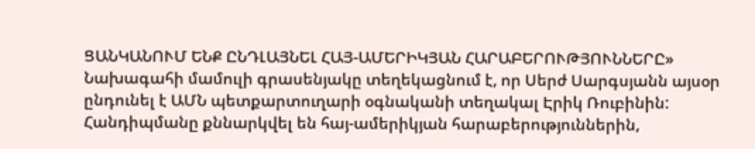ՑԱՆԿԱՆՈՒՄ ԵՆՔ ԸՆԴԼԱՅՆԵԼ ՀԱՅ-ԱՄԵՐԻԿՅԱՆ ՀԱՐԱԲԵՐՈՒԹՅՈՒՆՆԵՐԸ»
Նախագահի մամուլի գրասենյակը տեղեկացնում է, որ Սերժ Սարգսյանն այսօր ընդունել է ԱՄՆ պետքարտուղարի օգնականի տեղակալ Էրիկ Ռուբինին: Հանդիպմանը քննարկվել են հայ-ամերիկյան հարաբերություններին,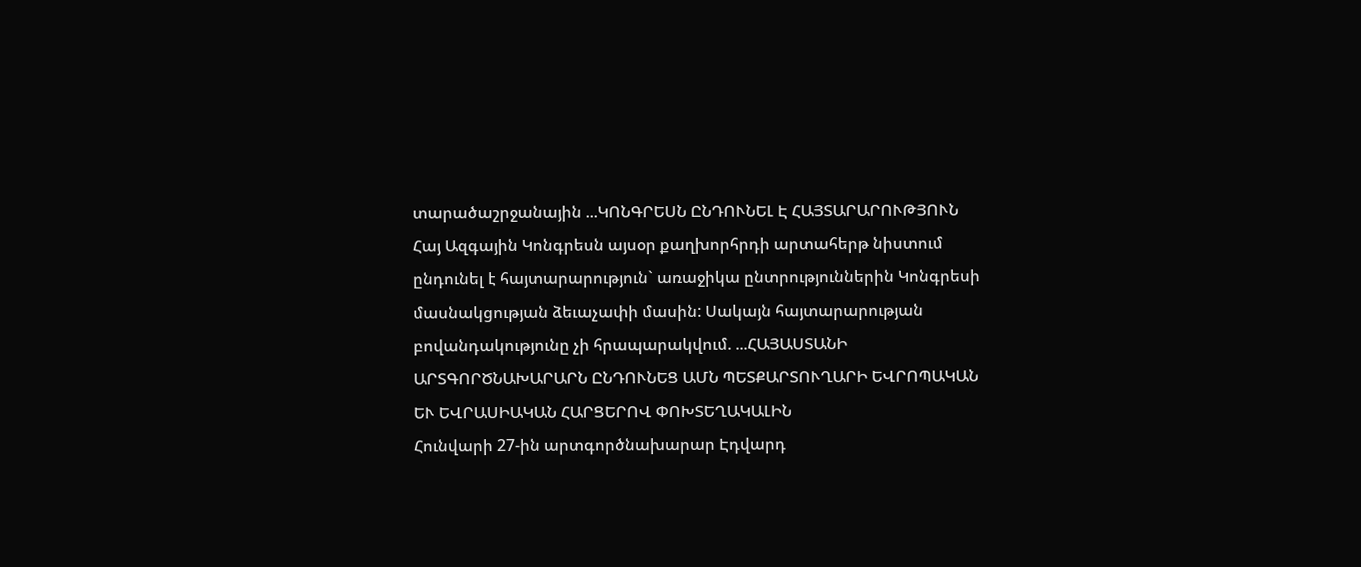տարածաշրջանային ...ԿՈՆԳՐԵՍՆ ԸՆԴՈՒՆԵԼ Է ՀԱՅՏԱՐԱՐՈՒԹՅՈՒՆ
Հայ Ազգային Կոնգրեսն այսօր քաղխորհրդի արտահերթ նիստում ընդունել է հայտարարություն` առաջիկա ընտրություններին Կոնգրեսի մասնակցության ձեւաչափի մասին: Սակայն հայտարարության բովանդակությունը չի հրապարակվում. ...ՀԱՅԱՍՏԱՆԻ ԱՐՏԳՈՐԾՆԱԽԱՐԱՐՆ ԸՆԴՈՒՆԵՑ ԱՄՆ ՊԵՏՔԱՐՏՈՒՂԱՐԻ ԵՎՐՈՊԱԿԱՆ ԵՒ ԵՎՐԱՍԻԱԿԱՆ ՀԱՐՑԵՐՈՎ ՓՈԽՏԵՂԱԿԱԼԻՆ
Հունվարի 27-ին արտգործնախարար Էդվարդ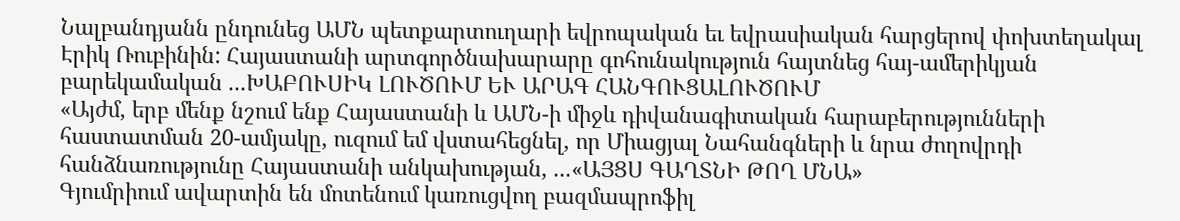Նալբանդյանն ընդունեց ԱՄՆ պետքարտուղարի եվրոպական եւ եվրասիական հարցերով փոխտեղակալ Էրիկ Ռուբինին: Հայաստանի արտգործնախարարը գոհունակություն հայտնեց հայ-ամերիկյան բարեկամական ...ԽԱԲՈՒՍԻԿ ԼՈՒԾՈՒՄ ԵՒ ԱՐԱԳ ՀԱՆԳՈՒՑԱԼՈՒԾՈՒՄ
«Այժմ, երբ մենք նշում ենք Հայաստանի և ԱՄՆ-ի միջև դիվանագիտական հարաբերությունների հաստատման 20-ամյակը, ուզում եմ վստահեցնել, որ Միացյալ Նահանգների և նրա ժողովրդի հանձնառությունը Հայաստանի անկախության, ...«ԱՅՑՍ ԳԱՂՏՆԻ ԹՈՂ ՄՆԱ»
Գյումրիում ավարտին են մոտենում կառուցվող բազմապրոֆիլ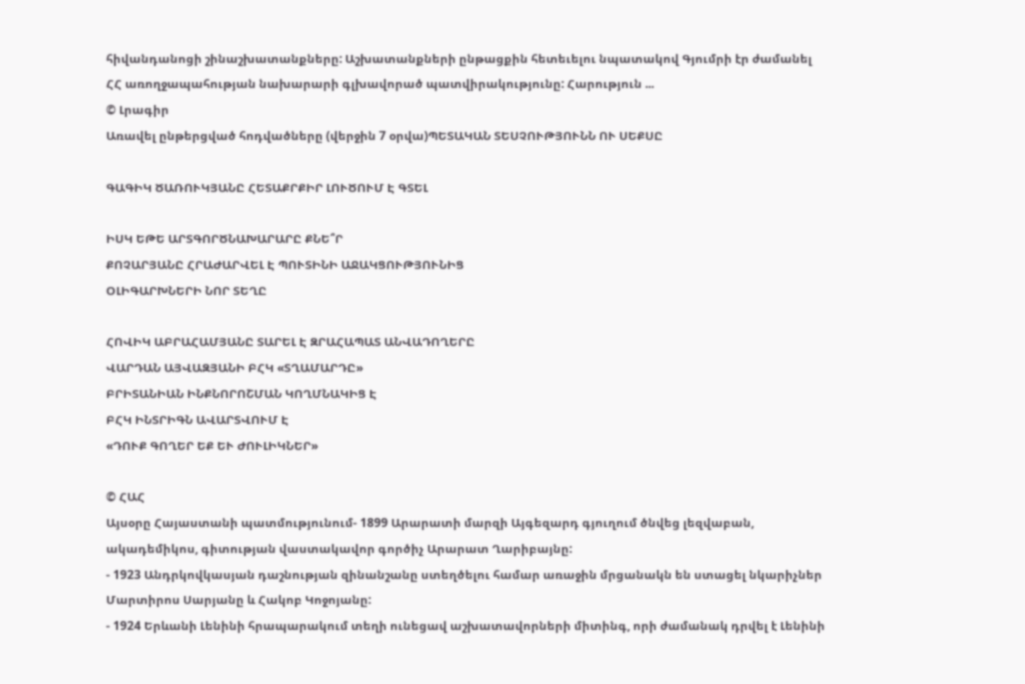հիվանդանոցի շինաշխատանքները: Աշխատանքների ընթացքին հետեւելու նպատակով Գյումրի էր ժամանել ՀՀ առողջապահության նախարարի գլխավորած պատվիրակությունը: Հարություն ...
© Լրագիր
Առավել ընթերցված հոդվածները (վերջին 7 օրվա)ՊԵՏԱԿԱՆ ՏԵՍՉՈՒԹՅՈՒՆՆ ՈՒ ՍԵՔՍԸ

ԳԱԳԻԿ ԾԱՌՈՒԿՅԱՆԸ ՀԵՏԱՔՐՔԻՐ ԼՈՒԾՈՒՄ Է ԳՏԵԼ

ԻՍԿ ԵԹԵ ԱՐՏԳՈՐԾՆԱԽԱՐԱՐԸ ՔՆԵ՞Ր
ՔՈՉԱՐՅԱՆԸ ՀՐԱԺԱՐՎԵԼ Է ՊՈՒՏԻՆԻ ԱՋԱԿՑՈՒԹՅՈՒՆԻՑ
ՕԼԻԳԱՐԽՆԵՐԻ ՆՈՐ ՏԵՂԸ

ՀՈՎԻԿ ԱԲՐԱՀԱՄՅԱՆԸ ՏԱՐԵԼ Է ԶՐԱՀԱՊԱՏ ԱՆՎԱԴՈՂԵՐԸ
ՎԱՐԴԱՆ ԱՅՎԱԶՅԱՆԻ ԲՀԿ «ՏՂԱՄԱՐԴԸ»
ԲՐԻՏԱՆԻԱՆ ԻՆՔՆՈՐՈՇՄԱՆ ԿՈՂՄՆԱԿԻՑ Է
ԲՀԿ ԻՆՏՐԻԳՆ ԱՎԱՐՏՎՈՒՄ Է
«ԴՈՒՔ ԳՈՂԵՐ ԵՔ ԵՒ ԺՈՒԼԻԿՆԵՐ»

© ՀԱՀ
Այսօրը Հայաստանի պատմությունում- 1899 Արարատի մարզի Այգեզարդ գյուղում ծնվեց լեզվաբան, ակադեմիկոս, գիտության վաստակավոր գործիչ Արարատ Ղարիբայնը:
- 1923 Անդրկովկասյան դաշնության զինանշանը ստեղծելու համար առաջին մրցանակն են ստացել նկարիչներ Մարտիրոս Սարյանը և Հակոբ Կոջոյանը:
- 1924 Երևանի Լենինի հրապարակում տեղի ունեցավ աշխատավորների միտինգ, որի ժամանակ դրվել է Լենինի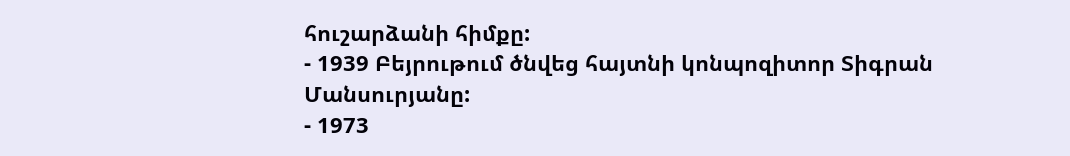հուշարձանի հիմքը:
- 1939 Բեյրութում ծնվեց հայտնի կոնպոզիտոր Տիգրան Մանսուրյանը:
- 1973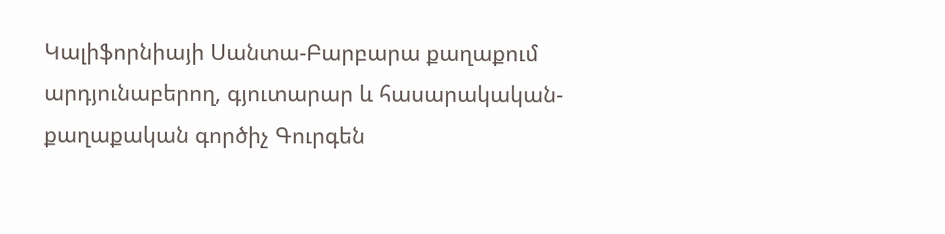Կալիֆորնիայի Սանտա-Բարբարա քաղաքում արդյունաբերող, գյուտարար և հասարակական-քաղաքական գործիչ Գուրգեն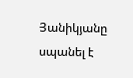Յանիկյանը սպանել է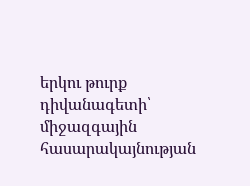երկու թուրք դիվանագետի՝ միջազգային հասարակայնության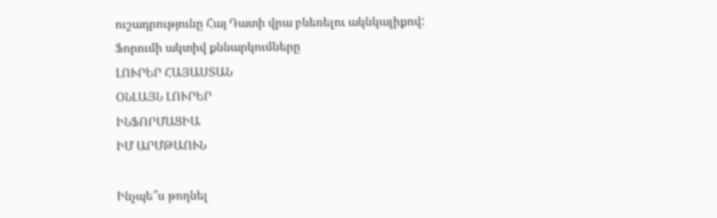ուշադրությունը Հայ Դատի վրա բևեռելու ակնկալիքով:
Ֆորումի ակտիվ քննարկումները
ԼՈՒՐԵՐ ՀԱՅԱՍՏԱՆ
ՕՆԼԱՅՆ ԼՈՒՐԵՐ
ԻՆՖՈՐՄԱՑԻԱ
ԻՄ ԱՐՄԹԱՈՒՆ

Ինչպե՞ս թողնել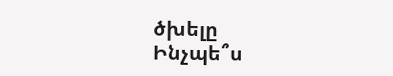ծխելը
Ինչպե՞ս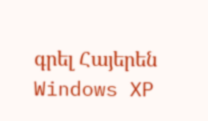գրել Հայերեն Windows XP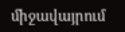միջավայրում